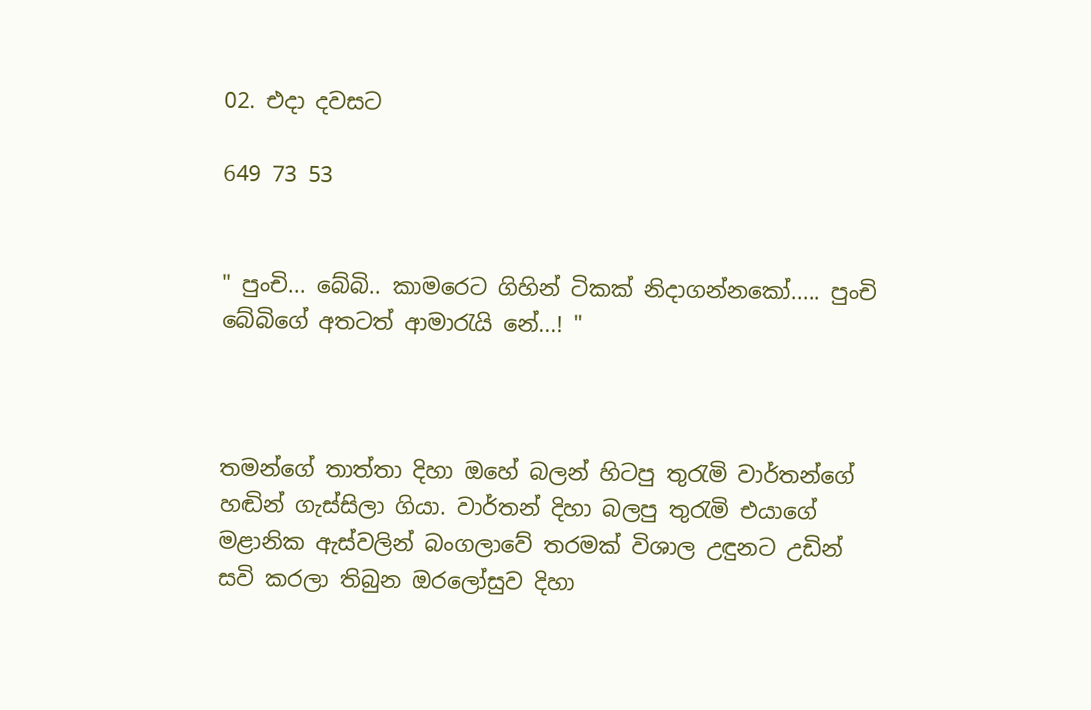02. එදා දවසට

649 73 53


" පුංචි... බේබි.. කාමරෙට ගිහින් ටිකක් නිදාගන්නකෝ..... පුංචි බේබිගේ අතටත් ආමාරැයි නේ...! "



තමන්ගේ තාත්තා දිහා ඔහේ බලන් හිටපු තුරැමි වාර්තන්ගේ හඬින් ගැස්සිලා ගියා. වාර්තන් දිහා බලපු තුරැමි එයාගේ මළානික ඇස්වලින් බංගලාවේ තරමක් විශාල උඳුනට උඩින් සවි කරලා තිබුන ඔරලෝසුව දිහා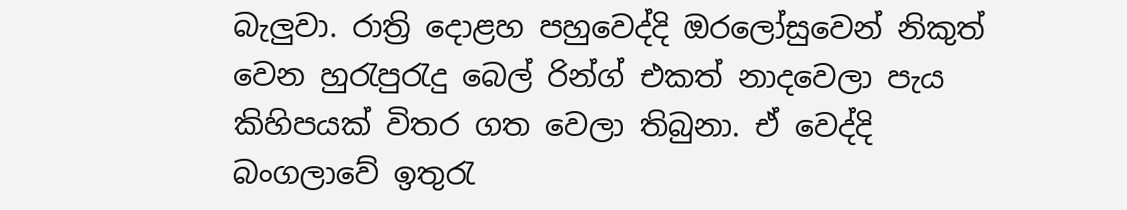බැලුවා. රාත්‍රි දොළහ පහුවෙද්දි ඔරලෝසුවෙන් නිකුත් වෙන හුරැපුරැදු බෙල් රින්ග් එකත් නාදවෙලා පැය කිහිපයක් විතර ගත වෙලා තිබුනා. ඒ වෙද්දි බංගලාවේ ඉතුරැ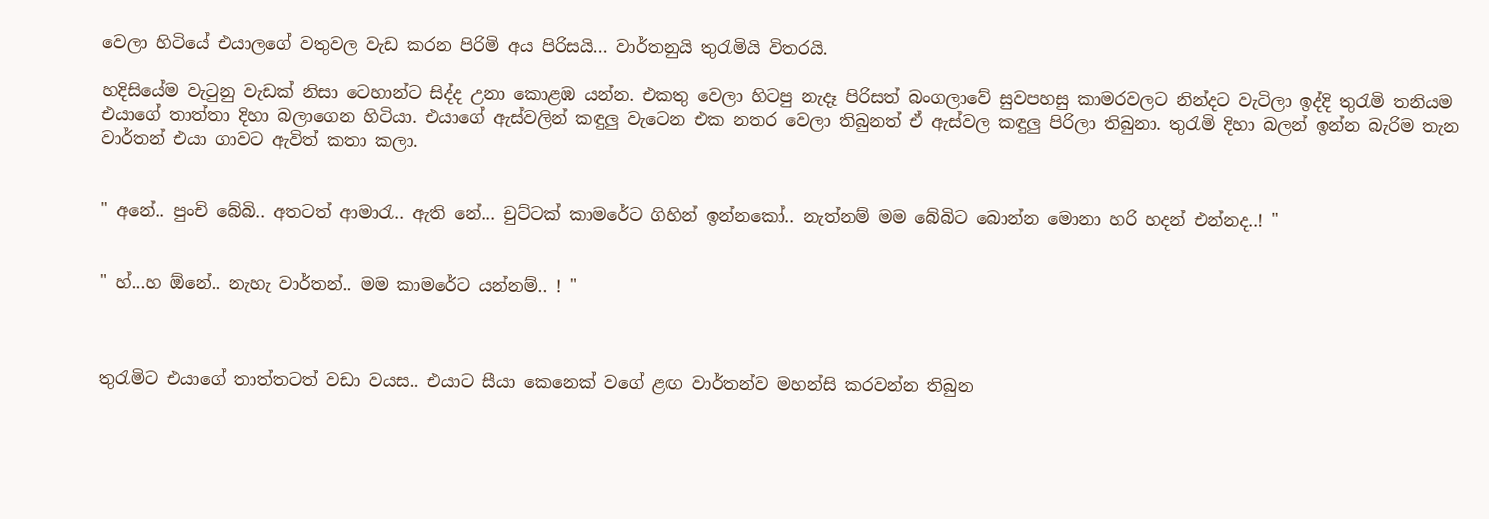වෙලා හිටියේ එයාලගේ වතුවල වැඩ කරන පිරිමි අය පිරිසයි... වාර්තනුයි තුරැමියි විතරයි.

හදිසියේම වැටුනු වැඩක් නිසා ටෙහාන්ට සිද්ද උනා කොළඹ යන්න. එකතු වෙලා හිටපු නැදෑ පිරිසත් බංගලාවේ සුවපහසු කාමරවලට නින්දට වැටිලා ඉද්දි තුරැමි තනියම එයාගේ තාත්තා දිහා බලාගෙන හිටියා. එයාගේ ඇස්වලින් කඳුලු වැටෙන එක නතර වෙලා තිබුනත් ඒ ඇස්වල කඳුලු පිරිලා තිබුනා. තුරැමි දිහා බලන් ඉන්න බැරිම තැන වාර්තන් එයා ගාවට ඇවිත් කතා කලා.


" අනේ.. පුංචි බේබි.. අතටත් ආමාරැ.. ඇති නේ... චුට්ටක් කාමරේට ගිහින් ඉන්නකෝ.. නැත්නම් මම බේබිට බොන්න මොනා හරි හදන් එන්නද..! "


" හ්...හ ඕනේ.. නැහැ වාර්තන්.. මම කාමරේට යන්නම්.. ! "



තුරැමිට එයාගේ තාත්තටත් වඩා වයස.. එයාට සීයා කෙනෙක් වගේ ළඟ වාර්තන්ව මහන්සි කරවන්න තිබුන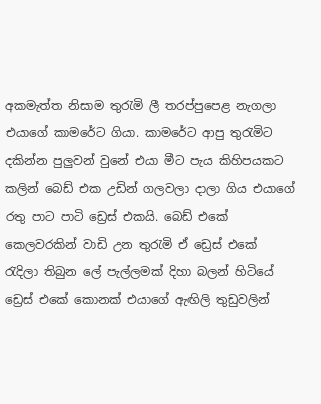අකමැත්ත නිසාම තුරැමි ලී තරප්පුපෙළ නැගලා එයාගේ කාමරේට ගියා. කාමරේට ආපු තුරැමිට දකින්න පුලුවන් වුනේ එයා මීට පැය කිහිපයකට කලින් බෙඩ් එක උඩින් ගලවලා දාලා ගිය එයාගේ රතු පාට පාටි ඩ්‍රෙස් එකයි. බෙඩ් එකේ කෙලවරකින් වාඩි උන තුරැමි ඒ ඩ්‍රෙස් එකේ රැදිලා තිබුන ලේ පැල්ලමක් දිහා බලන් හිටියේ ඩ්‍රෙස් එකේ කොනක් එයාගේ ඇඟිලි තුඩුවලින්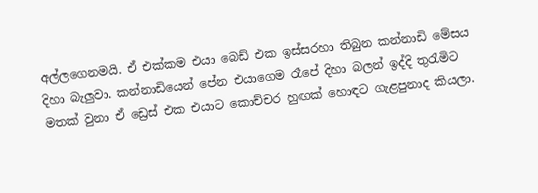අල්ලගෙනමයි. ඒ එක්කම එයා බෙඩ් එක ඉස්සරහා තිබුන කන්නාඩි මේසය දිහා බැලුවා. කන්නාඩියෙන් පේන එයාගෙම රෑපේ දිහා බලන් ඉද්දි තුරැමිට මතක් වුනා ඒ ඩ්‍රෙස් එක එයාට කොච්චර හුඟක් හොඳට ගැළපුනාද කියලා.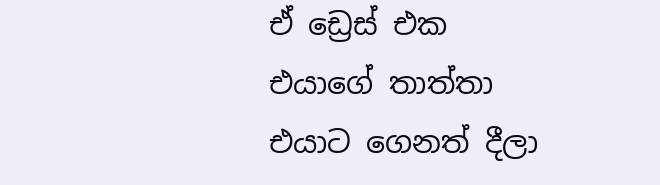ඒ ඩ්‍රෙස් එක එයාගේ තාත්තා එයාට ගෙනත් දීලා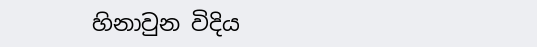හිනාවුන විදිය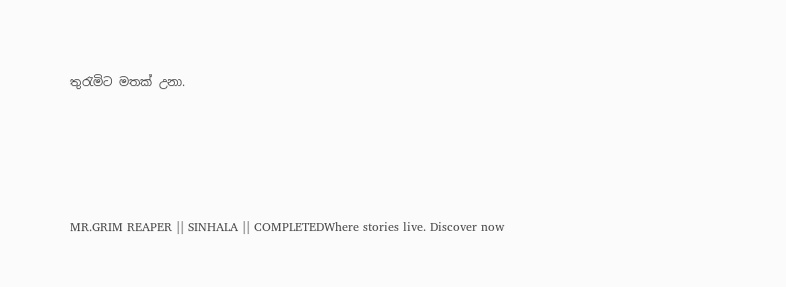තුරැමිට මතක් උනා.





MR.GRIM REAPER || SINHALA || COMPLETEDWhere stories live. Discover now